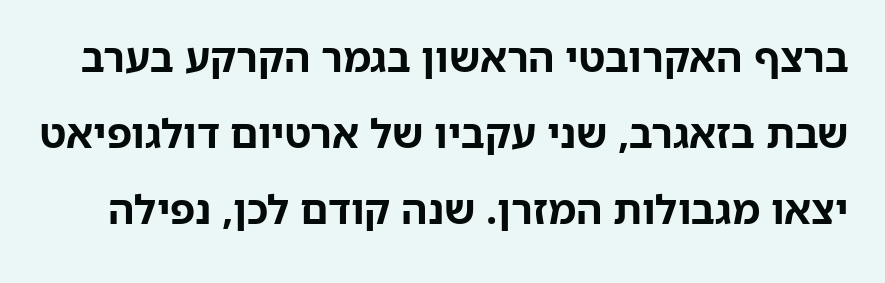ברצף האקרובטי הראשון בגמר הקרקע בערב שבת בזאגרב, שני עקביו של ארטיום דולגופיאט יצאו מגבולות המזרן. שנה קודם לכן, נפילה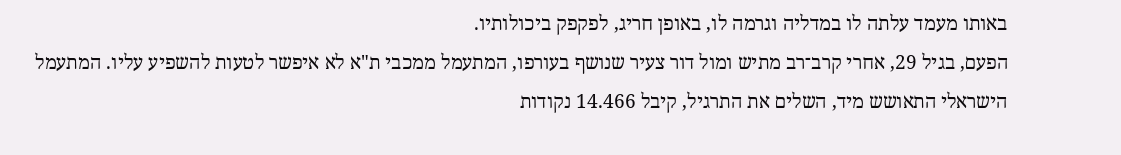באותו מעמד עלתה לו במדליה וגרמה לו, באופן חריג, לפקפק ביכולותיו.
הפעם, בגיל 29, אחרי קרב־רב מתיש ומול דור צעיר שנושף בעורפו, המתעמל ממכבי ת"א לא איפשר לטעות להשפיע עליו. המתעמל הישראלי התאושש מיד, השלים את התרגיל, קיבל 14.466 נקודות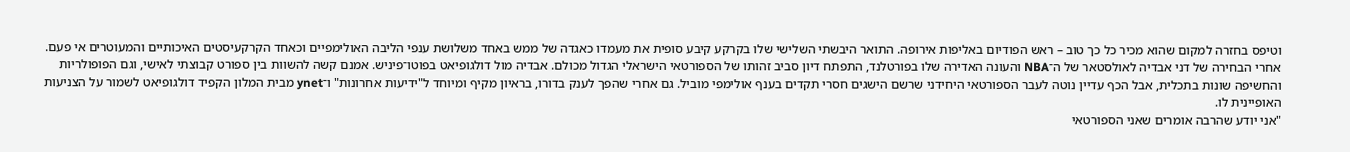וטיפס בחזרה למקום שהוא מכיר כל כך טוב – ראש הפודיום באליפות אירופה. התואר היבשתי השלישי שלו בקרקע קיבע סופית את מעמדו כאגדה של ממש באחד משלושת ענפי הליבה האולימפיים וכאחד הקרקעיסטים האיכותיים והמעוטרים אי פעם.
אחרי הבחירה של דני אבדיה לאולסטאר של ה־NBA והעונה האדירה שלו בפורטלנד, התפתח דיון סביב זהותו של הספורטאי הישראלי הגדול מכולם. אבדיה מול דולגופיאט בפוטו־פיניש. אמנם קשה להשוות בין ספורט קבוצתי לאישי, וגם הפופולריות והחשיפה שונות בתכלית, אבל הכף עדיין נוטה לעבר הספורטאי היחידני שרשם הישגים חסרי תקדים בענף אולימפי מוביל. גם אחרי שהפך לענק בדורו, בראיון מקיף ומיוחד ל"ידיעות אחרונות" ו־ynet מבית המלון הקפיד דולגופיאט לשמור על הצניעות האופיינית לו.
"אני יודע שהרבה אומרים שאני הספורטאי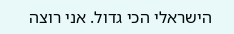הישראלי הכי גדול. אני רוצה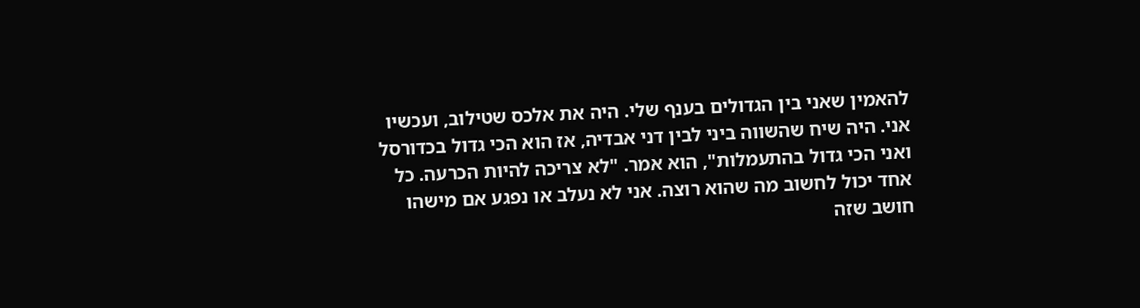להאמין שאני בין הגדולים בענף שלי. היה את אלכס שטילוב, ועכשיו אני. היה שיח שהשווה ביני לבין דני אבדיה, אז הוא הכי גדול בכדורסל ואני הכי גדול בהתעמלות", הוא אמר. "לא צריכה להיות הכרעה. כל אחד יכול לחשוב מה שהוא רוצה. אני לא נעלב או נפגע אם מישהו חושב שזה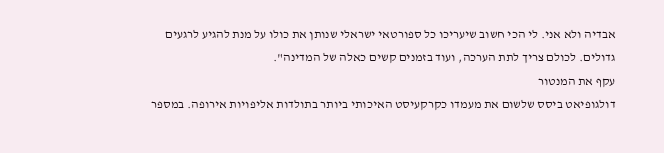אבדיה ולא אני. לי הכי חשוב שיעריכו כל ספורטאי ישראלי שנותן את כולו על מנת להגיע לרגעים גדולים. לכולם צריך לתת הערכה, ועוד בזמנים קשים כאלה של המדינה".
עקף את המנטור
דולגופיאט ביסס שלשום את מעמדו כקרקעיסט האיכותי ביותר בתולדות אליפויות אירופה. במספר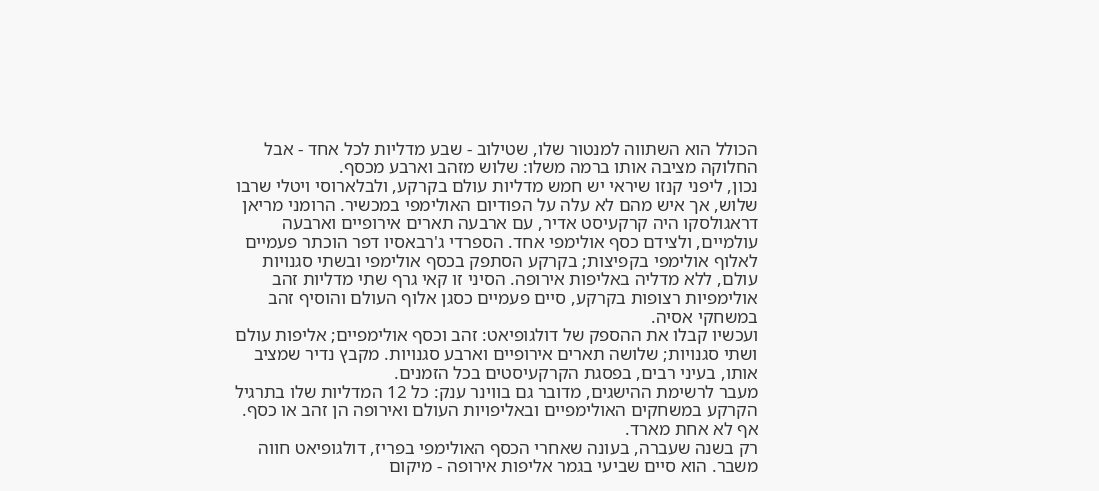הכולל הוא השתווה למנטור שלו, שטילוב - שבע מדליות לכל אחד - אבל החלוקה מציבה אותו ברמה משלו: שלוש מזהב וארבע מכסף.
נכון, ליפני קנזו שיראי יש חמש מדליות עולם בקרקע, ולבלארוסי ויטלי שרבו שלוש, אך איש מהם לא עלה על הפודיום האולימפי במכשיר. הרומני מריאן דראגולסקו היה קרקעיסט אדיר, עם ארבעה תארים אירופיים וארבעה עולמיים, ולצידם כסף אולימפי אחד. הספרדי ג'רבאסיו דפר הוכתר פעמיים לאלוף אולימפי בקפיצות; בקרקע הסתפק בכסף אולימפי ובשתי סגנויות עולם, ללא מדליה באליפות אירופה. הסיני זו קאי גרף שתי מדליות זהב אולימפיות רצופות בקרקע, סיים פעמיים כסגן אלוף העולם והוסיף זהב במשחקי אסיה.
ועכשיו קבלו את ההספק של דולגופיאט: זהב וכסף אולימפיים; אליפות עולם ושתי סגנויות; שלושה תארים אירופיים וארבע סגנויות. מקבץ נדיר שמציב אותו, בעיני רבים, בפסגת הקרקעיסטים בכל הזמנים.
מעבר לרשימת ההישגים, מדובר גם בווינר ענק: כל 12 המדליות שלו בתרגיל הקרקע במשחקים האולימפיים ובאליפויות העולם ואירופה הן זהב או כסף. אף לא אחת מארד.
רק בשנה שעברה, בעונה שאחרי הכסף האולימפי בפריז, דולגופיאט חווה משבר. הוא סיים שביעי בגמר אליפות אירופה - מיקום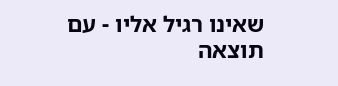שאינו רגיל אליו - עם תוצאה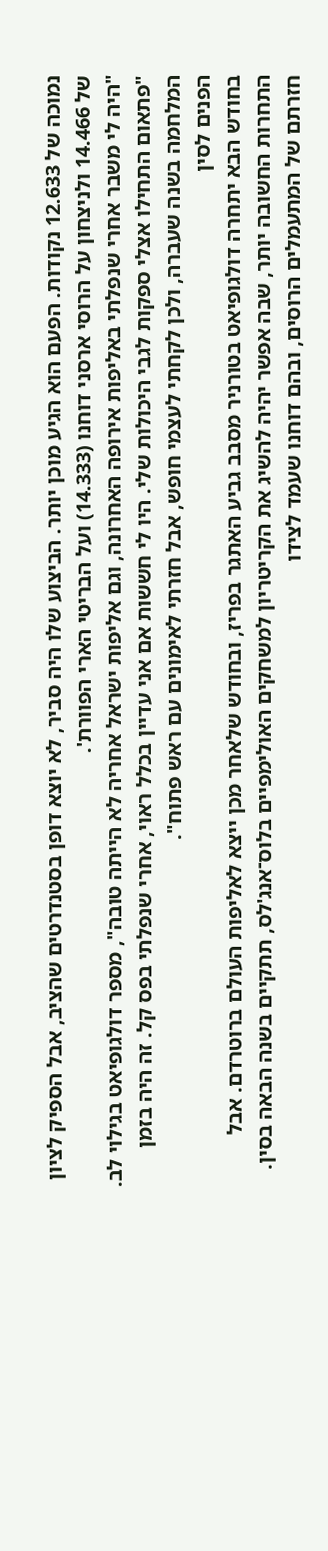נמוכה של 12.633 נקודות. הפעם הוא הגיע מוכן יותר. הביצוע שלו היה סביר, לא יוצא דופן בסטנדרטים שהציב, אבל הספיק לציון של 14.466 ולניצחון על הרוסי ארסני דוחנו (14.333) ועל הבריטי הארי הפוורת'.
"היה לי משבר אחרי שנפלתי באליפות אירופה האחרונה, וגם אליפות ישראל אחריה לא הייתה טובה", מספר דולגופיאט בגילוי לב. "פתאום התחילו אצלי ספקות לגבי היכולות שלי. היו לי חששות אם אני עדיין בכלל ראוי, אחרי שנפלתי בפס קל. זה היה בזמן המלחמה בשנה שעברה, ולכן לקחתי לעצמי חופש, אבל חזרתי לאימונים עם ראש פתוח".
הפנים לסין
בחודש הבא יתחרה דולגופיאט בטורניר מסבב גביע האתגר בפריז, ובחודש שלאחר מכן ייצא לאליפות העולם ברוטרדם. אבל התחרות החשובה יותר, שבה אפשר יהיה להשיג את הקריטריון למשחקים האולימפיים בלוס־אנג'לס, תתקיים בשנה הבאה בסין.
חזרתם של המתעמלים הרוסים, ובהם דוחנו שעמד לצידו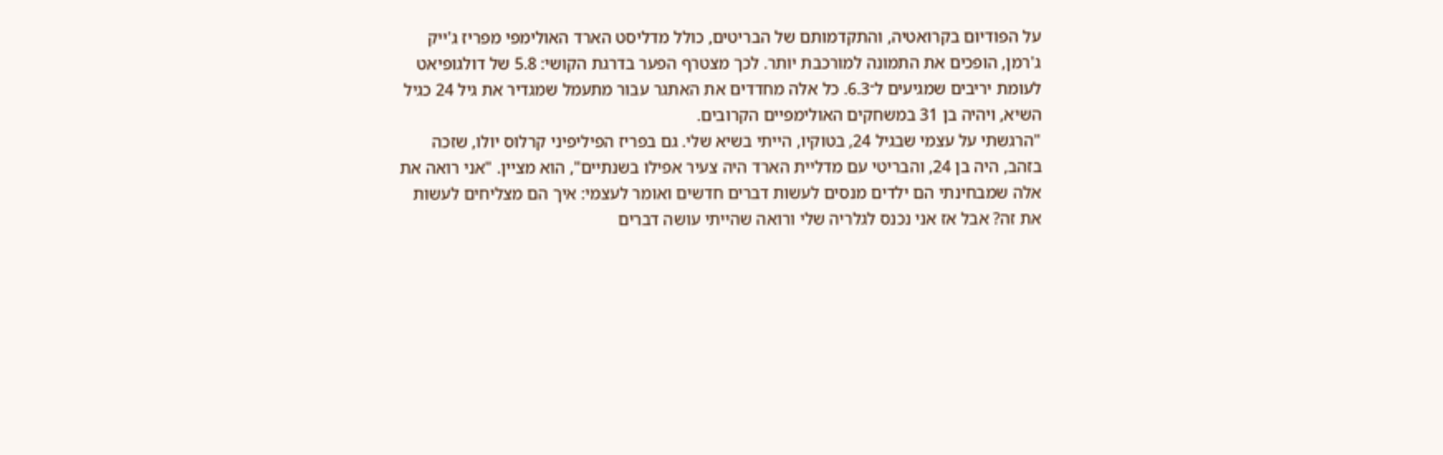על הפודיום בקרואטיה, והתקדמותם של הבריטים, כולל מדליסט הארד האולימפי מפריז ג'ייק ג'רמן, הופכים את התמונה למורכבת יותר. לכך מצטרף הפער בדרגת הקושי: 5.8 של דולגופיאט לעומת יריבים שמגיעים ל־6.3. כל אלה מחדדים את האתגר עבור מתעמל שמגדיר את גיל 24 כגיל השיא, ויהיה בן 31 במשחקים האולימפיים הקרובים.
"הרגשתי על עצמי שבגיל 24, בטוקיו, הייתי בשיא שלי. גם בפריז הפיליפיני קרלוס יולו, שזכה בזהב, היה בן 24, והבריטי עם מדליית הארד היה צעיר אפילו בשנתיים", הוא מציין. "אני רואה את אלה שמבחינתי הם ילדים מנסים לעשות דברים חדשים ואומר לעצמי: איך הם מצליחים לעשות את זה? אבל אז אני נכנס לגלריה שלי ורואה שהייתי עושה דברים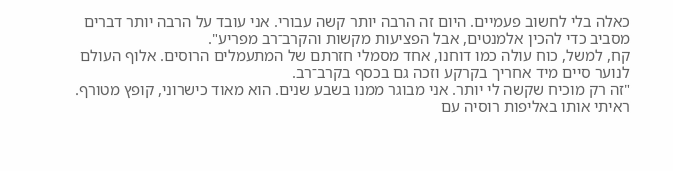כאלה בלי לחשוב פעמיים. היום זה הרבה יותר קשה עבורי. אני עובד על הרבה יותר דברים מסביב כדי להכין אלמנטים, אבל הפציעות מקשות והקרב־רב מפריע".
קח, למשל, כוח עולה כמו דוחנו, אחד מסמלי חזרתם של המתעמלים הרוסים. אלוף העולם לנוער סיים מיד אחריך בקרקע וזכה גם בכסף בקרב־רב.
"זה רק מוכיח שקשה לי יותר. אני מבוגר ממנו בשבע שנים. הוא מאוד כישרוני, קופץ מטורף. ראיתי אותו באליפות רוסיה עם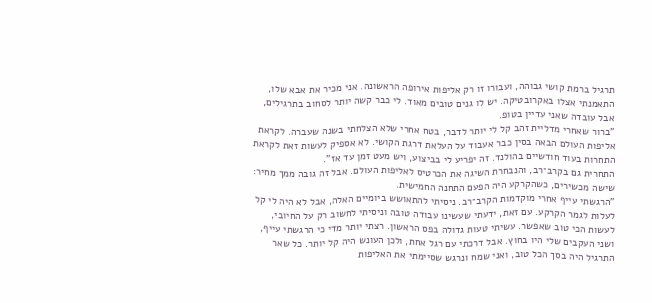תרגיל ברמת קושי גבוהה, ועבורו זו רק אליפות אירופה הראשונה. אני מכיר את אבא שלו, התאמנתי אצלו באקרובטיקה. יש לו גנים טובים מאוד. לי כבר קשה יותר לסחוב בתרגילים, אבל עובדה שאני עדיין בטופ.
"ברור שאחרי מדליית זהב קל לי יותר לדבר, בטח אחרי שלא הצלחתי בשנה שעברה. לקראת אליפות העולם הבאה בסין כבר אעבוד על העלאת דרגת הקושי. לא אספיק לעשות זאת לקראת התחרות בעוד חודשיים בהולנד. זה יפריע לי בביצוע, ויש מעט זמן עד אז".
התחרית גם בקרב־רב, והנבחרת השיגה את הכרטיס לאליפות העולם. אבל זה גובה ממך מחיר: שישה מכשירים, כשהקרקע היה הפעם התחנה החמישית.
"הרגשתי עייף אחרי מוקדמות הקרב־רב. ניסיתי להתאושש ביומיים האלה, אבל לא היה לי קל לעלות לגמר הקרקע. עם זאת, ידעתי שעשינו עבודה טובה וניסיתי לחשוב רק על החיובי, לעשות הכי טוב שאפשר. עשיתי טעות גדולה בפס הראשון. רצתי יותר מדי כי הרגשתי עייף, ושני העקבים שלי היו בחוץ. אבל דרכתי עם רגל אחת, ולכן העונש היה קל יותר. כל שאר התרגיל היה בסך הכל טוב, ואני שמח ונרגש שסיימתי את האליפות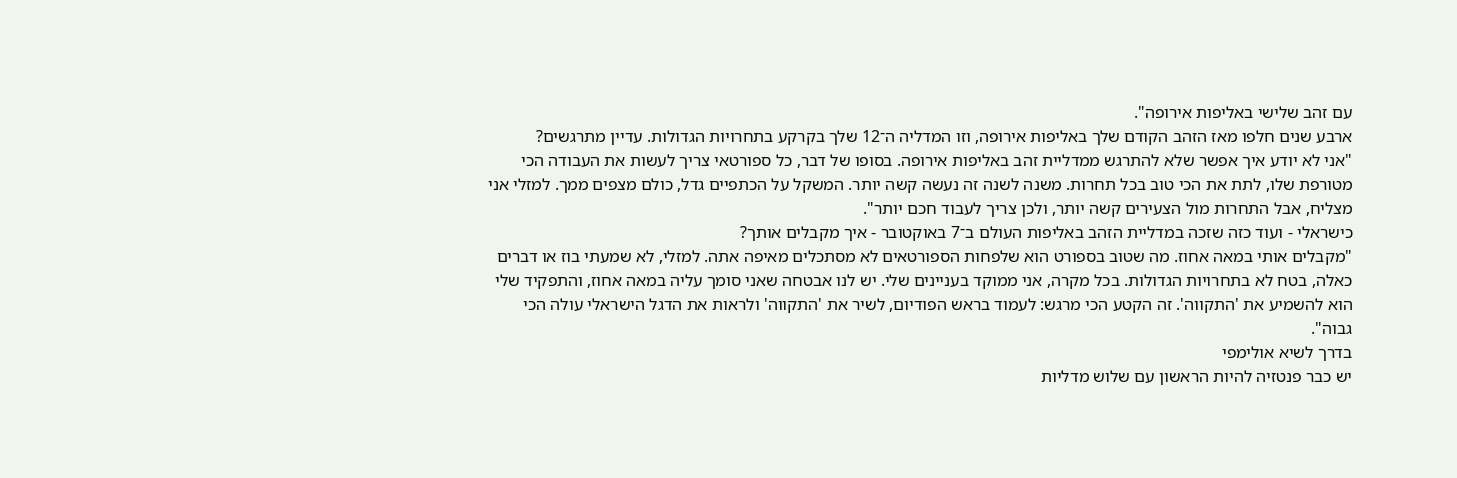עם זהב שלישי באליפות אירופה".
ארבע שנים חלפו מאז הזהב הקודם שלך באליפות אירופה, וזו המדליה ה־12 שלך בקרקע בתחרויות הגדולות. עדיין מתרגשים?
"אני לא יודע איך אפשר שלא להתרגש ממדליית זהב באליפות אירופה. בסופו של דבר, כל ספורטאי צריך לעשות את העבודה הכי מטורפת שלו, לתת את הכי טוב בכל תחרות. משנה לשנה זה נעשה קשה יותר. המשקל על הכתפיים גדל, כולם מצפים ממך. למזלי אני מצליח, אבל התחרות מול הצעירים קשה יותר, ולכן צריך לעבוד חכם יותר".
כישראלי - ועוד כזה שזכה במדליית הזהב באליפות העולם ב־7 באוקטובר - איך מקבלים אותך?
"מקבלים אותי במאה אחוז. מה שטוב בספורט הוא שלפחות הספורטאים לא מסתכלים מאיפה אתה. למזלי, לא שמעתי בוז או דברים כאלה, בטח לא בתחרויות הגדולות. בכל מקרה, אני ממוקד בעניינים שלי. יש לנו אבטחה שאני סומך עליה במאה אחוז, והתפקיד שלי הוא להשמיע את 'התקווה'. זה הקטע הכי מרגש: לעמוד בראש הפודיום, לשיר את 'התקווה' ולראות את הדגל הישראלי עולה הכי גבוה".
בדרך לשיא אולימפי
יש כבר פנטזיה להיות הראשון עם שלוש מדליות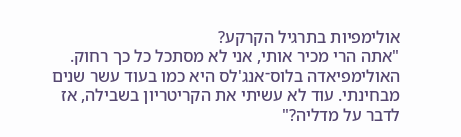אולימפיות בתרגיל הקרקע?
"אתה הרי מכיר אותי, אני לא מסתכל כל כך רחוק. האולימפיאדה בלוס־אנג'לס היא כמו בעוד עשר שנים מבחינתי. עוד לא עשיתי את הקריטריון בשבילה, אז לדבר על מדליה?"